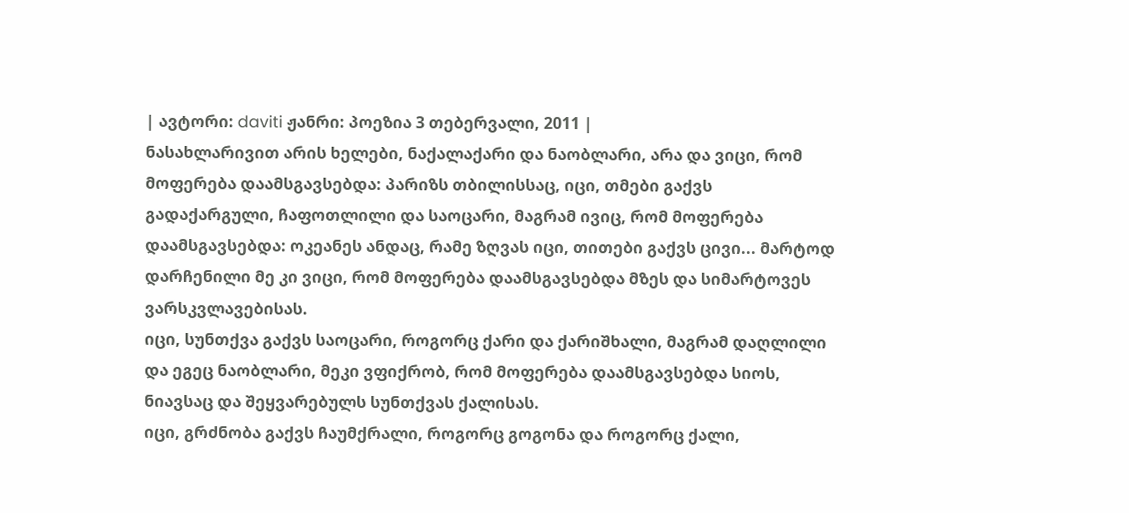| ავტორი: daviti ჟანრი: პოეზია 3 თებერვალი, 2011 |
ნასახლარივით არის ხელები, ნაქალაქარი და ნაობლარი, არა და ვიცი, რომ მოფერება დაამსგავსებდა: პარიზს თბილისსაც, იცი, თმები გაქვს გადაქარგული, ჩაფოთლილი და საოცარი, მაგრამ ივიც, რომ მოფერება დაამსგავსებდა: ოკეანეს ანდაც, რამე ზღვას იცი, თითები გაქვს ცივი... მარტოდ დარჩენილი მე კი ვიცი, რომ მოფერება დაამსგავსებდა მზეს და სიმარტოვეს ვარსკვლავებისას.
იცი, სუნთქვა გაქვს საოცარი, როგორც ქარი და ქარიშხალი, მაგრამ დაღლილი და ეგეც ნაობლარი, მეკი ვფიქრობ, რომ მოფერება დაამსგავსებდა სიოს, ნიავსაც და შეყვარებულს სუნთქვას ქალისას.
იცი, გრძნობა გაქვს ჩაუმქრალი, როგორც გოგონა და როგორც ქალი,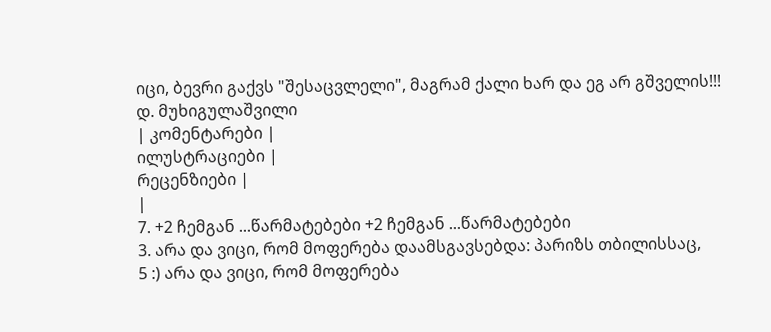იცი, ბევრი გაქვს "შესაცვლელი", მაგრამ ქალი ხარ და ეგ არ გშველის!!!
დ. მუხიგულაშვილი
| კომენტარები |
ილუსტრაციები |
რეცენზიები |
|
7. +2 ჩემგან ...წარმატებები +2 ჩემგან ...წარმატებები
3. არა და ვიცი, რომ მოფერება დაამსგავსებდა: პარიზს თბილისსაც,
5 :) არა და ვიცი, რომ მოფერება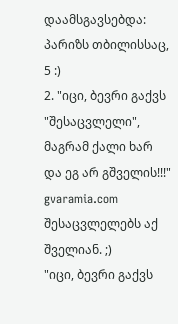დაამსგავსებდა: პარიზს თბილისსაც,
5 :)
2. "იცი, ბევრი გაქვს "შესაცვლელი", მაგრამ ქალი ხარ და ეგ არ გშველის!!!"
gvaramia.com შესაცვლელებს აქ შველიან. ;)
"იცი, ბევრი გაქვს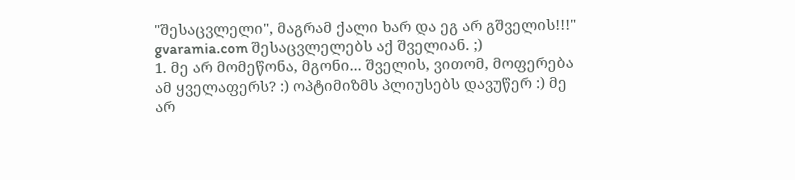"შესაცვლელი", მაგრამ ქალი ხარ და ეგ არ გშველის!!!"
gvaramia.com შესაცვლელებს აქ შველიან. ;)
1. მე არ მომეწონა, მგონი... შველის, ვითომ, მოფერება ამ ყველაფერს? :) ოპტიმიზმს პლიუსებს დავუწერ :) მე არ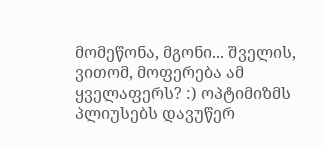მომეწონა, მგონი... შველის, ვითომ, მოფერება ამ ყველაფერს? :) ოპტიმიზმს პლიუსებს დავუწერ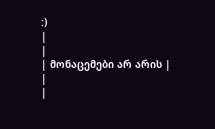:)
|
|
| მონაცემები არ არის |
|
|